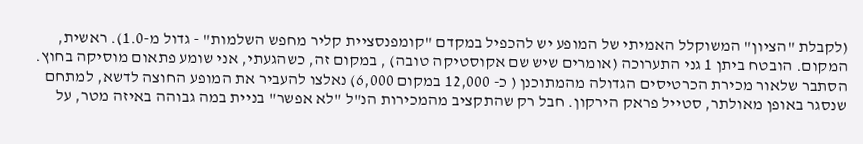(לקבלת "הציון" המשוקלל האמיתי של המופע יש להכפיל במקדם "קומפנסציית קליר מחפש השלמות" - גדול מ-1.0). ראשית, המקום. הובטח ביתן 1 גני התערוכה (אומרים שיש שם אקוסטיקה טובה) , במקום זה, כשהגעתי, אני שומע פתאום מוסיקה בחוץ. הסתבר שלאור מכירת הכרטיסים הגדולה מהמתוכנן ( כ- 12,000 במקום 6,000) נאלצו להעביר את המופע החוצה לדשא, למתחם שנסגר באופן מאולתר, סטייל פראק הירקון. חבל רק שהתקציב מהמכירות הנ"ל "לא אפשר" בניית במה גבוהה באיזה מטר, על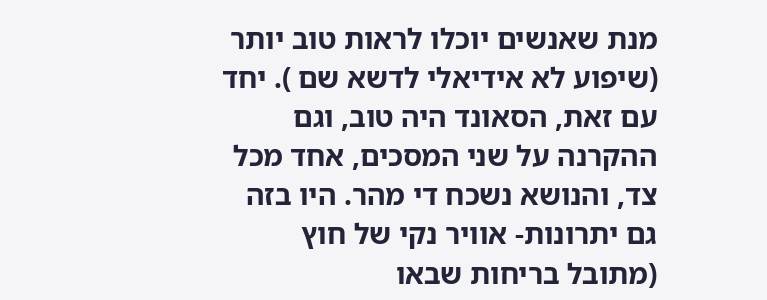מנת שאנשים יוכלו לראות טוב יותר (שיפוע לא אידיאלי לדשא שם ). יחד עם זאת, הסאונד היה טוב, וגם ההקרנה על שני המסכים, אחד מכל צד, והנושא נשכח די מהר. היו בזה גם יתרונות- אוויר נקי של חוץ (מתובל בריחות שבאו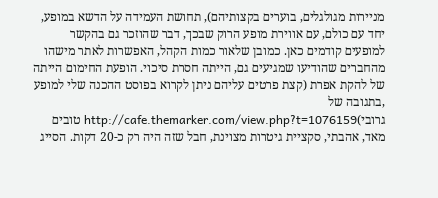מניירות מגולגלים, בוערים בקצותיהם), תחושת העמידה על הדשא במופע, יחד עם כולם, עם אווירת מופע הרוק שבכך, דבר שהוזכר גם בהקשר למופעים קודמים כאן. כמובן שלאור כמות הקהל, האפשרות לאתר מישהו מהחברים שהודיעו שמגיעים גם, הייתה חסרת סיכוי. הופעת החימום הייתה של להקת אפרת (קצת פרטים עליהם ניתן לקרוא בפוסט ההכנה שלי למופע ,בתגובה של גרובי)http://cafe.themarker.com/view.php?t=1076159 טובים מאד, אהבתי, סקציית גיטרות מצוינת, חבל שזה היה רק כ-20 דקות. הסייג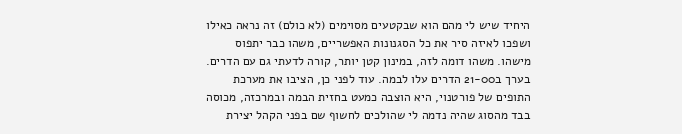היחיד שיש לי מהם הוא שבקטעים מסוימים (לא כולם) זה נראה כאילו ושפכו לאיזה סיר את כל הסגנונות האפשריים, משהו כבר יתפוס מישהו. משהו דומה לזה, במינון קטן יותר, קורה לדעתי גם עם הדרים. בערך ב21-00 הדרים עלו לבמה. עוד לפני כן, הציבו את מערכת התופים של פורטנוי, היא הוצבה כמעט בחזית הבמה ובמרכזה, מכוסה בבד מהסוג שהיה נדמה לי שהולכים לחשוף שם בפני הקהל יצירת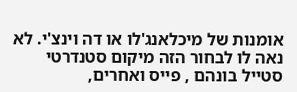אומנות של מיכלאנג'לו או דה וינצ'י. לא נאה לו לבחור הזה מיקום סטנדרטי סטייל בונהם , פייס ואחרים,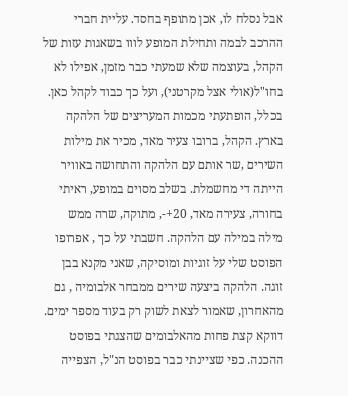אבל נסלח לו, אכן מתופף בחסד. עליית חברי ההרכב לבמה ותחילת המופע לווו בשאגות עזות של הקהל, בעוצמה שלא שמעתי כבר מזמן, אפילו לא בחו"ל(אולי אצל מקרטני), ועל כך כבוד לקהל כאן. בכלל, הופתעתי מכמות המעריצים של הלהקה בארץ. הקהל, ברובו צעיר מאד, מכיר את מילות השירים ,שר אותם עם הלהקה והתחושה באוויר הייתה די מחשמלת. בשלב מסוים במופע, ראיתי בחורה, צעירה מאד, 20+-, מתוקה, שרה ממש מילה במילה עם הלהקה. חשבתי על כך , אפרופו הפוסט שלי על זוגיות ומוסיקה, שאני מקנא בבן זוגה. הלהקה ביצעה שירים ממבחר אלבומיה , גם מהאחרון, שאמור לצאת לשוק רק בעוד מספר ימים. דווקא קצת פחות מהאלבומים שהצגתי בפוסט ההכנה. כפי שציינתי כבר בפוסט הנ"ל, הצפייה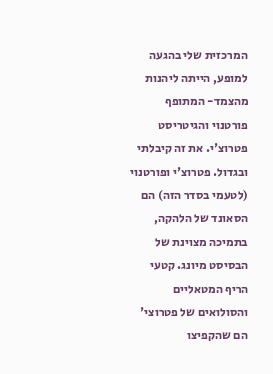המרכזית שלי בהגעה למופע, הייתה ליהנות מהצמד- המתופף פורטנוי והגיטריסט פטרוצ'י. את זה קיבלתי ובגדול. פטרוצ'י ופורטנוי (לטעמי בסדר הזה) הם הסאונד של הלהקה, בתמיכה מצוינת של הבסיסט מיונג. קטעי הריף המטאליים והסולואים של פטרוצי' הם שהקפיצו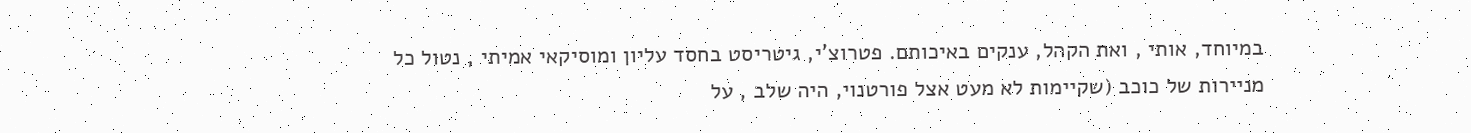במיוחד, אותי , ואת הקהל, ענקים באיכותם. פטרוצ'י, גיטריסט בחסד עליון ומוסיקאי אמיתי , נטול כל מניירות של כוכב (שקיימות לא מעט אצל פורטנוי, היה שלב , על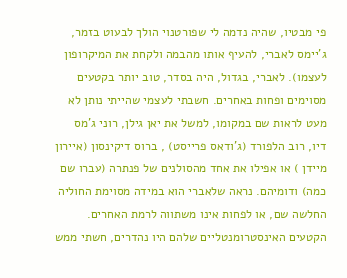פי מבטיו, שהיה נדמה לי שפורטנוי הולך לבעוט בזמר, ג'יימס לאברי, להעיף אותו מהבמה ולקחת את המיקרופון לעצמו). לאברי, בגדול, היה בסדר, טוב יותר בקטעים מסוימים ופחות באחרים. חשבתי לעצמי שהייתי נותן לא מעט לראות שם במקומו, למשל את יאן גילן, רוני ג'מס דיו, רוב הלפורד (ג'ודאס פרייסט) , ברוס דיקינסון (איירון מיידן ) או אפילו את אחד מהסולנים של פנתרה (עברו שם כמה) ודומיהם. נראה שלאברי הוא במידה מסוימת החוליה החלשה שם, או לפחות אינו משתווה לרמת האחרים. הקטעים האינסטרומנטליים שלהם היו נהדרים, חשתי ממש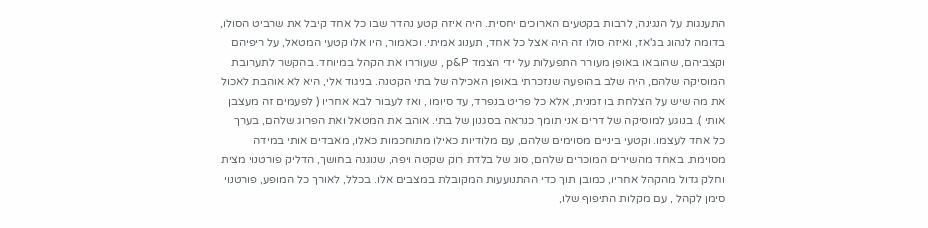התענגות על הנגינה, לרבות בקטעים הארוכים יחסית. היה איזה קטע נהדר שבו כל אחד קיבל את שרביט הסולו, בדומה לנהוג בג'אז, ואיזה סולו זה היה אצל כל אחד, תענוג אמיתי. וכאמור, היו אלו קטעי המטאל, על ריפיהם וקצביהם, שהובאו באופן מעורר התפעלות על ידי הצמד p&P , שעוררו את הקהל במיוחד. בהקשר לתערובת המוסיקה שלהם, היה שלב בהופעה שנזכרתי באופן האכילה של בתי הקטנה. בניגוד אלי, היא לא אוהבת לאכול את מה שיש על הצלחת בו זמנית, אלא כל פריט בנפרד, עד סיומו , ואז לעבור לבא אחריו ( לפעמים זה מעצבן אותי ). בנוגע למוסיקה של דרים אני תומך כנראה בסגנון של בתי. אוהב את המטאל ואת הפרוג שלהם, בערך כל אחד לעצמו. וקטעי ביניים מסוימים שלהם, עם מלודיות כאילו מתוחכמות כאלו, מאבדים אותי במידה מסוימת. באחד מהשירים המוכרים שלהם, סוג של בלדת רוק שקטה ויפה, שנוגנה בחושך, הדליק פורטנוי מצית וחלק גדול מהקהל אחריו, כמובן תוך כדי ההתנועעות המקובלת במצבים אלו. בכלל, לאורך כל המופע, פורטנוי סימן לקהל , עם מקלות התיפוף שלו,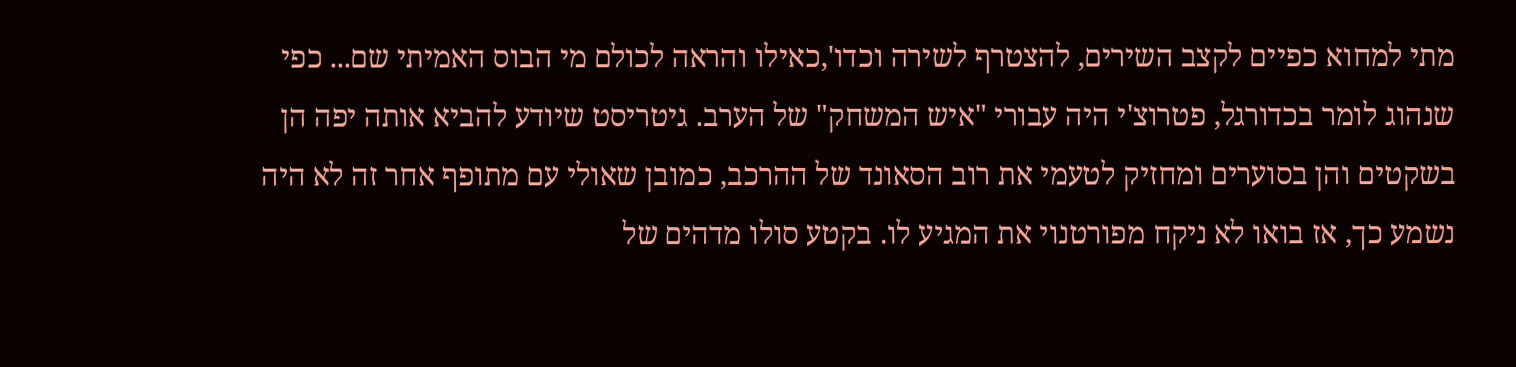מתי למחוא כפיים לקצב השירים, להצטרף לשירה וכדו',כאילו והראה לכולם מי הבוס האמיתי שם... כפי שנהוג לומר בכדורגל, פטרוצ'י היה עבורי "איש המשחק" של הערב. גיטריסט שיודע להביא אותה יפה הן בשקטים והן בסוערים ומחזיק לטעמי את רוב הסאונד של ההרכב, כמובן שאולי עם מתופף אחר זה לא היה נשמע כך, אז בואו לא ניקח מפורטנוי את המגיע לו. בקטע סולו מדהים של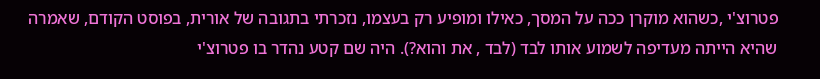פטרוצ'י ,כשהוא מוקרן ככה על המסך, כאילו ומופיע רק בעצמו, נזכרתי בתגובה של אורית, בפוסט הקודם, שאמרה שהיא הייתה מעדיפה לשמוע אותו לבד (לבד , את והוא?). היה שם קטע נהדר בו פטרוצ'י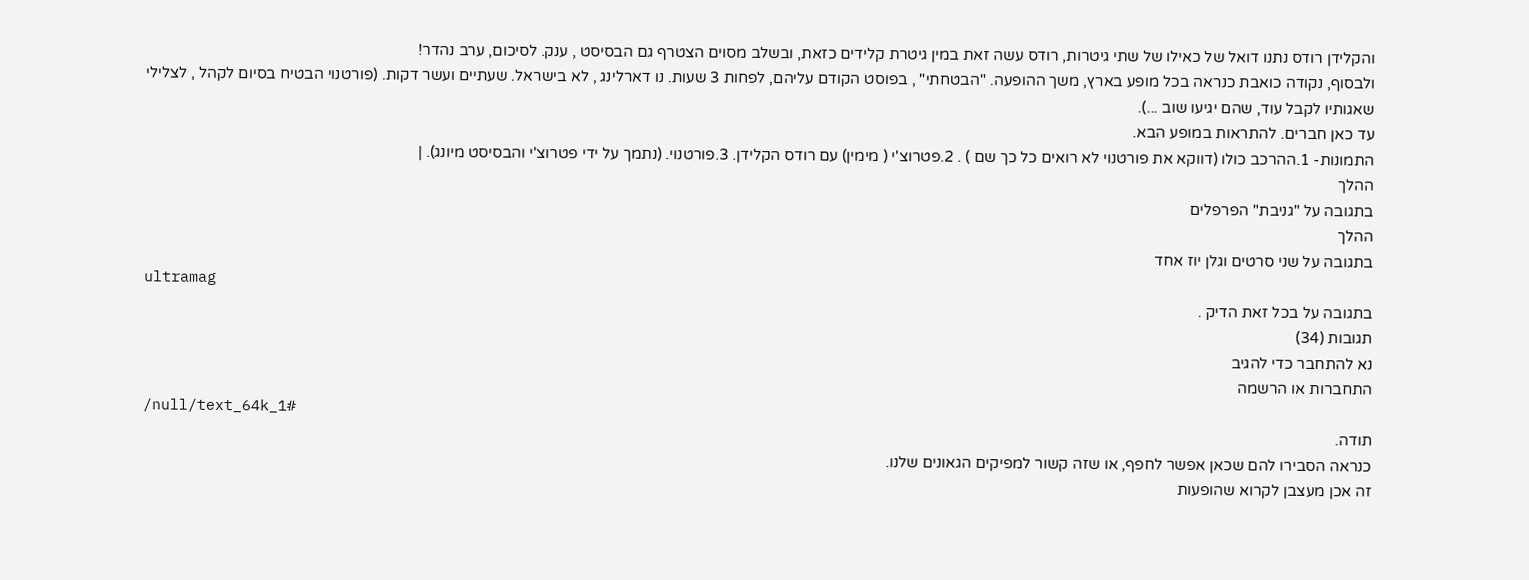והקלידן רודס נתנו דואל של כאילו של שתי גיטרות, רודס עשה זאת במין גיטרת קלידים כזאת, ובשלב מסוים הצטרף גם הבסיסט , ענק. לסיכום, ערב נהדר!
ולבסוף, נקודה כואבת כנראה בכל מופע בארץ, משך ההופעה. "הבטחתי" , בפוסט הקודם עליהם, לפחות 3 שעות. נו דארלינג , לא בישראל. שעתיים ועשר דקות. (פורטנוי הבטיח בסיום לקהל , לצלילי שאגותיו לקבל עוד, שהם יגיעו שוב ...).
עד כאן חברים. להתראות במופע הבא.
התמונות- 1.ההרכב כולו (דווקא את פורטנוי לא רואים כל כך שם ) . 2.פטרוצ'י ( מימין) עם רודס הקלידן. 3.פורטנוי. (נתמך על ידי פטרוצ'י והבסיסט מיונג). |
ההלך
בתגובה על "גניבת" הפרפלים
ההלך
בתגובה על שני סרטים וגלן יוז אחד
ultramag
בתגובה על בכל זאת הדיק .
תגובות (34)
נא להתחבר כדי להגיב
התחברות או הרשמה
/null/text_64k_1#
תודה.
כנראה הסבירו להם שכאן אפשר לחפף, או שזה קשור למפיקים הגאונים שלנו.
זה אכן מעצבן לקרוא שהופעות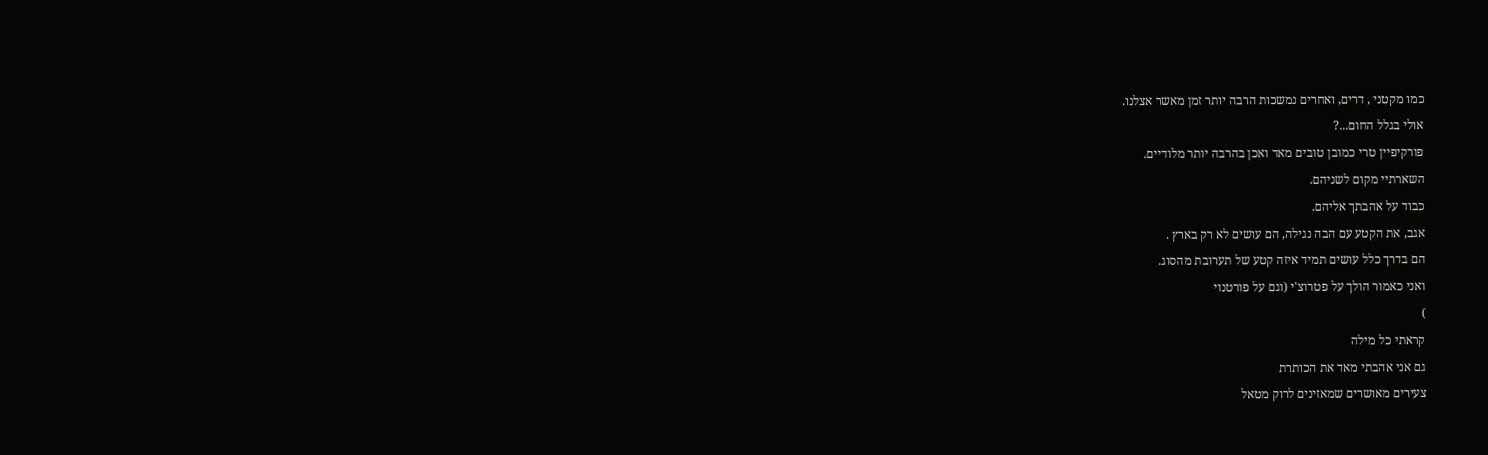כמו מקטני , דרים, ואחרים נמשכות הרבה יותר זמן מאשר אצלנו.
אולי בגלל החום...?
פורקיפיין טרי כמובן טובים מאד ואכן בהרבה יותר מלודיים.
השארתיי מקום לשניהם.
כבוד על אהבתך אליהם.
אגב, את הקטע עם הבה נגילה, הם עושים לא רק בארץ .
הם בדרך כלל עושים תמיד איזה קטע של תערובת מהסוג.
ואני כאמור הולך על פטרוצ'י (וגם על פורטנוי
)
קראתי כל מילה
גם אני אהבתי מאד את הכותרת
צעירים מאושרים שמאזינים לרוק מטאל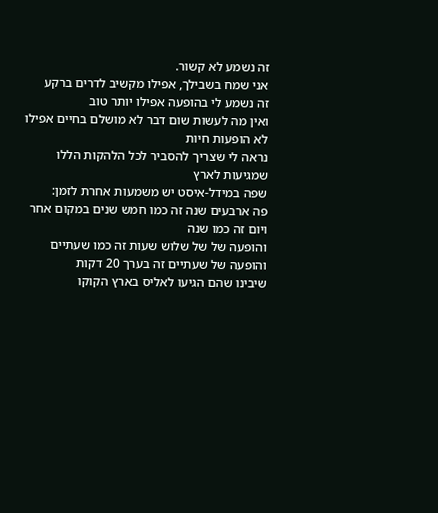זה נשמע לא קשור.
אני שמח בשבילך, אפילו מקשיב לדרים ברקע
זה נשמע לי בהופעה אפילו יותר טוב
ואין מה לעשות שום דבר לא מושלם בחיים אפילו לא הופעות חיות
נראה לי שצריך להסביר לכל הלהקות הללו שמגיעות לארץ
שפה במידל-איסט יש משמעות אחרת לזמן:
פה ארבעים שנה זה כמו חמש שנים במקום אחר
ויום זה כמו שנה
והופעה של של שלוש שעות זה כמו שעתיים
והופעה של שעתיים זה בערך 20 דקות
שיבינו שהם הגיעו לאליס בארץ הקוקו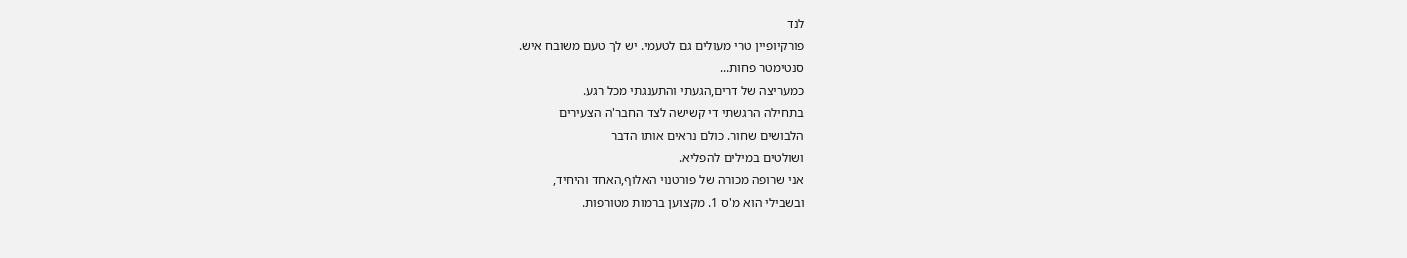לנד
פורקיופיין טרי מעולים גם לטעמי. יש לך טעם משובח איש.
סנטימטר פחות...
כמעריצה של דרים,הגעתי והתענגתי מכל רגע.
בתחילה הרגשתי די קשישה לצד החבר'ה הצעירים
הלבושים שחור. כולם נראים אותו הדבר
ושולטים במילים להפליא.
אני שרופה מכורה של פורטנוי האלוף,האחד והיחיד,
ובשבילי הוא מ'ס 1. מקצוען ברמות מטורפות.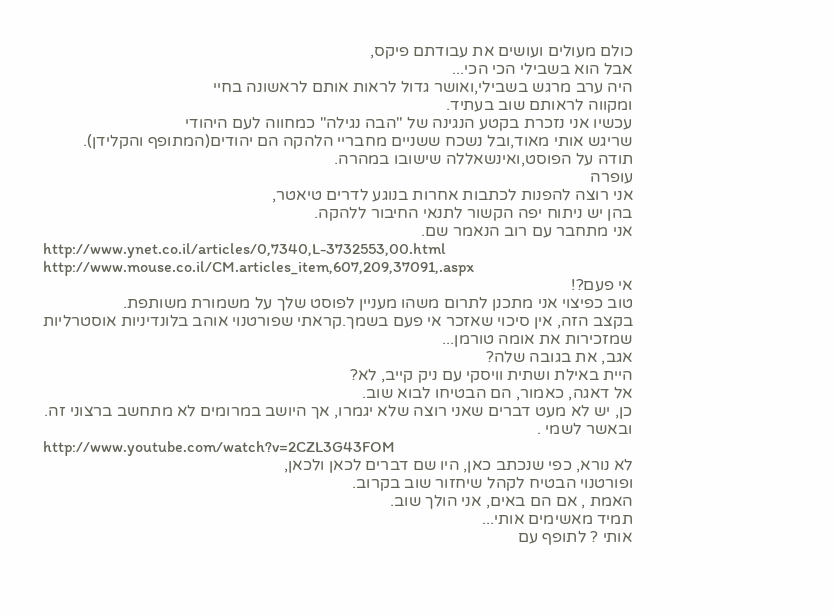כולם מעולים ועושים את עבודתם פיקס,
אבל הוא בשבילי הכי הכי...
היה ערב מרגש בשבילי,ואושר גדול לראות אותם לראשונה בחיי
ומקווה לראותם שוב בעתיד.
עכשיו אני נזכרת בקטע הנגינה של "הבה נגילה" כמחווה לעם היהודי
שריגש אותי מאוד,ובל נשכח ששניים מחבריי הלהקה הם יהודים(המתופף והקלידן).
תודה על הפוסט,ואינשאללה שישובו במהרה.
עופרה
אני רוצה להפנות לכתבות אחרות בנוגע לדרים טיאטר,
בהן יש ניתוח יפה הקשור לתנאי החיבור ללהקה.
אני מתחבר עם רוב הנאמר שם.
http://www.ynet.co.il/articles/0,7340,L-3732553,00.html
http://www.mouse.co.il/CM.articles_item,607,209,37091,.aspx
אי פעם?!
טוב כפיצוי אני מתכנן לתרום משהו מעניין לפוסט שלך על משמורת משותפת.
בקצב הזה, אין סיכוי שאזכר אי פעם בשמך.קראתי שפורטנוי אוהב בלונדיניות אוסטרליות שמזכירות את אומה טורמן...
אגב, את בגובה שלה?
היית באילת ושתית וויסקי עם ניק קייב, לא?
אל דאגה, כאמור, הם הבטיחו לבוא שוב.
כן, יש לא מעט דברים שאני רוצה שלא יגמרו, אך היושב במרומים לא מתחשב ברצוני זה.
ובאשר לשמי .
http://www.youtube.com/watch?v=2CZL3G43FOM
לא נורא, כפי שנכתב כאן, היו שם דברים לכאן ולכאן,
ופורטנוי הבטיח לקהל שיחזור שוב בקרוב.
האמת , אם הם באים, אני הולך שוב.
תמיד מאשימים אותי...
אותי ? לתופף עם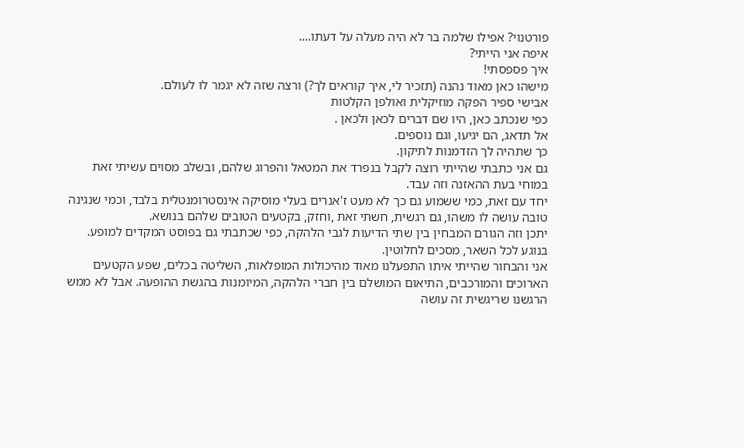פורטנוי? אפילו שלמה בר לא היה מעלה על דעתו....
איפה אני הייתי?
איך פספסתי!
מישהו כאן מאוד נהנה (תזכיר לי, איך קוראים לך?) ורצה שזה לא יגמר לו לעולם.
אבישי ספיר הפקה מוזיקלית ואולפן הקלטות
כפי שנכתב כאן, היו שם דברים לכאן ולכאן .
אל תדאג, הם יגיעו, וגם נוספים.
כך שתהיה לך הזדמנות לתיקון.
גם אני כתבתי שהייתי רוצה לקבל בנפרד את המטאל והפרוג שלהם, ובשלב מסוים עשיתי זאת במוחי בעת ההאזנה וזה עבד.
יחד עם זאת, כמי ששמוע גם כך לא מעט ז'אנרים בעלי מוסיקה אינסטרומנטלית בלבד, וכמי שנגינה טובה עושה לו משהו, גם רגשית, חשתי זאת ,וחזק, בקטעים הטובים שלהם בנושא.
יתכן וזה הגורם המבחין בין שתי הדיעות לגבי הלהקה, כפי שכתבתי גם בפוסט המקדים למופע.
בנוגע לכל השאר, מסכים לחלוטין.
אני והבחור שהייתי איתו התפעלנו מאוד מהיכולות המופלאות, השליטה בכלים, שפע הקטעים הארוכים והמורכבים, התיאום המושלם בין חברי הלהקה, המיומנות בהגשת ההופעה. אבל לא ממש הרגשנו שריגשית זה עושה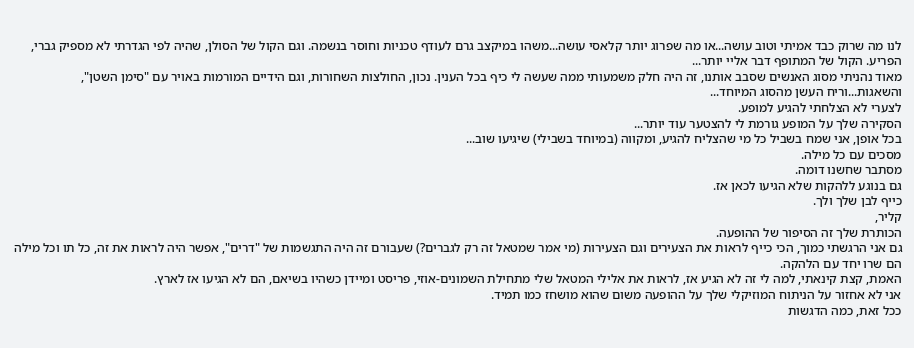לנו מה שרוק כבד אמיתי וטוב עושה...או מה שפרוג יותר קלאסי עושה...משהו במיקצב גרם לעודף טכניות וחוסר בנשמה. וגם הקול של הסולן, שהיה לפי הגדרתי לא מספיק גברי, הפריע. הקול של המתופף דבר אליי יותר...
מאוד נהניתי מסוג האנשים שסבב אותנו, זה היה חלק משמעותי ממה שעשה לי כיף בכל הענין. נכון, החולצות השחורות, וגם הידיים המורמות באויר עם "סימן השטן", והשאגות...וריח העשן מהסוג המיוחד...
לצערי לא הצלחתי להגיע למופע.
הסקירה שלך על המופע גורמת לי להצטער עוד יותר...
בכל אופן, אני שמח בשביל כל מי שהצליח להגיע, ומקווה (במיוחד בשבילי) שיגיעו שוב...
מסכים עם כל מילה.
מסתבר שחשנו דומה.
גם בנוגע ללהקות שלא הגיעו לכאן אז.
כייף לבן שלך ולך.
קליר,
הכותרת שלך זה הסיפור של ההופעה.
גם אני הרגשתי כמוך, הכי כייף לראות את הצעירים וגם הצעירות (מי אמר שמטאל זה רק לגברים?) שעבורם זה היה התגשמות של "דרים", אפשר היה לראות את זה, כל תו וכל מילה הם שרו יחד עם הלהקה.
האמת, קצת קינאתי, למה לי זה לא הגיע אז, לראות את אלילי המטאל שלי מתחילת השמונים-אוזי, פריסט ומיידן כשהיו בשיאם, הם לא הגיעו אז לארץ.
אני לא אחזור על הניתוח המוזיקלי שלך על ההופעה משום שהוא מושחז כמו תמיד.
ככל זאת, כמה הדגשות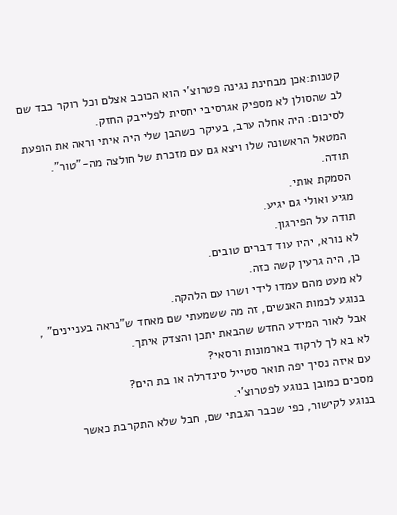קטנות:אכן מבחינת נגינה פטרוצ'י הוא הכוכב אצלם וכל רוקר כבד שם לב שהסולן לא מספיק אגרסיבי יחסית לפלייבק החזק.
לסיכום: היה אחלה ערב, בעיקר כשהבן שלי היה איתי וראה את הופעת המטאל הראשונה שלו ויצא גם עם מזכרת של חולצה מה-"טור".
תודה.
הסמקת אותי.
מגיע ואולי גם יגיע.
תודה על הפירגון.
לא נורא, יהיו עוד דברים טובים.
כן, היה גרעין קשה כזה.
לא מעט מהם עמדו לידי ושרו עם הלהקה.
בנוגע לכמות האנשים, זה מה ששמעתי שם מאחד ש"נראה בעניינים" , אבל לאור המידע החדש שהבאת יתכן והצדק איתך.
לא בא לך לרקוד בארמונות ורסאי?
עם איזה נסיך יפה תואר סטייל סינדרלה או בת הים?
מסכים כמובן בנוגע לפטרוצ'י.
בנוגע לקישור, כפי שכבר הגבתי שם, חבל שלא התקרבת כאשר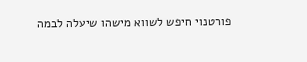פורטנוי חיפש לשווא מישהו שיעלה לבמה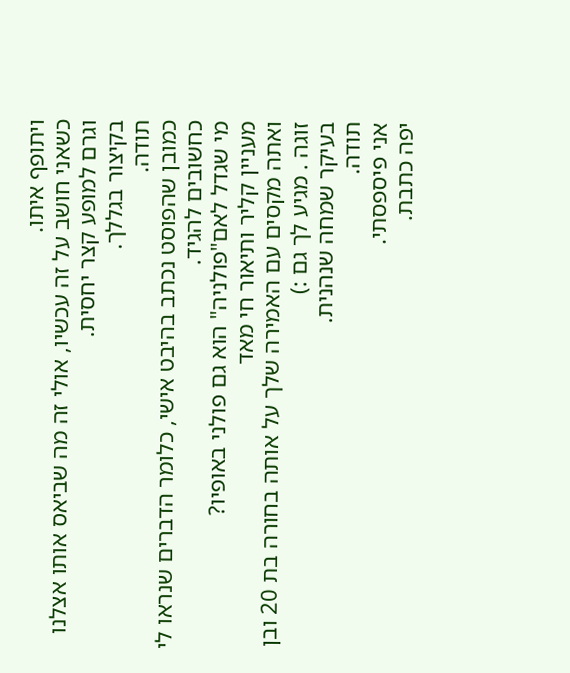ויתופף איתו.
כשאני חושב על זה עכשיו, אולי זה מה שביאס אותו אצלנו וגרם למופע קצר יחסית.
בקיצור בגללך.
תודה.
כמובן שהפוסט נכתב בהיבט אישי, כלומר הדברים שנראו לי כחשובים להגיד.
מי שגדל לאם"פולניה" הוא גם פולני באופיו?
מעניין קליר ותיאור חי מאד
ואתה מקסים עם האמירה שלך על אותה בחורה בת 20 ובן זוגה . מגיע לך גם :)
בעיקר שמחה שנהנית.
תודה.
אני פיספסתי.
יפה כתבת.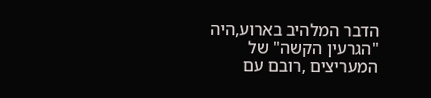הדבר המלהיב בארוע,היה "הגרעין הקשה" של המעריצים ,רובם עם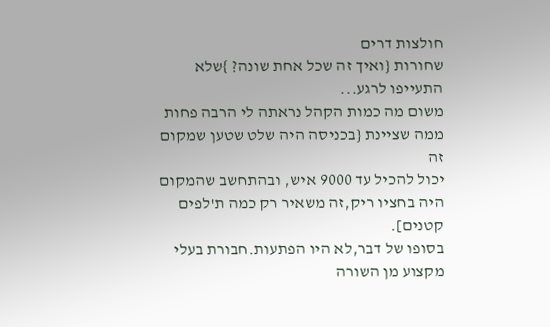חולצות דרים
שחורות {ואיך זה שכל אחת שונה? }שלא התעייפו לרגע...
משום מה כמות הקהל נראתה לי הרבה פחות ממה שציינת {בכניסה היה שלט שטען שמקום זה
יכול להכיל עד 9000 איש, ובהתחשב שהמקום היה בחציו ריק,זה משאיר רק כמה ת'לפים קטנים].
בסופו של דבר,לא היו הפתעות.חבורת בעלי מקצוע מן השורה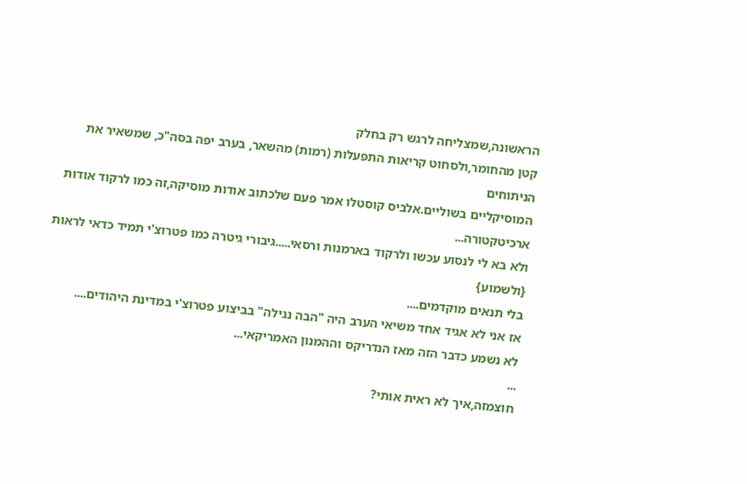הראשונה,שמצליחה לרגש רק בחלק
קטן מהחומר,ולסחוט קריאות התפעלות (רמות) מהשאר, בערב יפה בסה"כ, שמשאיר את הניתוחים
המוסיקליים בשוליים.אלביס קוסטלו אמר פעם שלכתוב אודות מוסיקה,זה כמו לרקוד אודות ארכיטקטורה...
ולא בא לי לנסוע עכשו ולרקוד בארמנות ורסאי.....גיבורי גיטרה כמו פטרוצ'י תמיד כדאי לראות {ולשמוע}
בלי תנאים מוקדמים....
אז אני לא אגיד אחד משיאי הערב היה "הבה נגילה" בביצוע פטרוצ'י במדינת היהודים....
לא נשמע כדבר הזה מאז הנדריקס וההמנון האמריקאי...
...
חוצמזה,איך לא ראית אותי?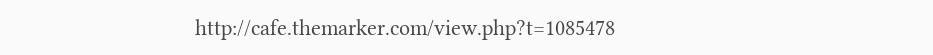http://cafe.themarker.com/view.php?t=1085478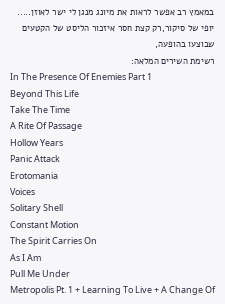במאמץ רב אפשר לראות את מיונג מנגן לי ישר לאוזן.....
יופי של סיקור,רק קצת חסר איזכור הליסט של הקטעים שבוצעו בהופעה,
רשימת השירים המלאה:
In The Presence Of Enemies Part 1
Beyond This Life
Take The Time
A Rite Of Passage
Hollow Years
Panic Attack
Erotomania
Voices
Solitary Shell
Constant Motion
The Spirit Carries On
As I Am
Pull Me Under
Metropolis Pt. 1 + Learning To Live + A Change Of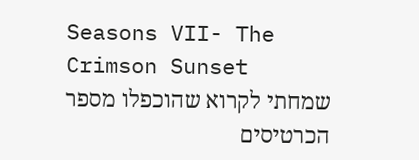Seasons VII- The Crimson Sunset
שמחתי לקרוא שהוכפלו מספר הכרטיסים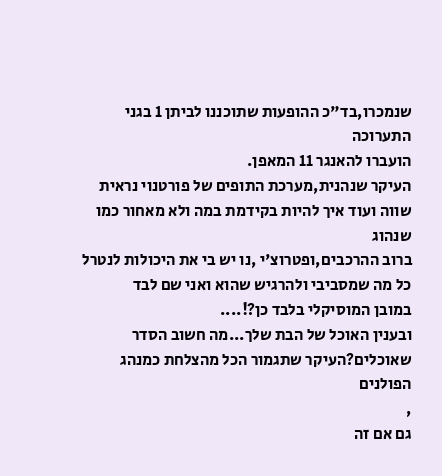שנמכרו,בד"כ ההופעות שתוכננו לביתן 1 בגני התערוכה
הועברו להאנגר 11 המאפן.
העיקר שנהנית,מערכת התופים של פורטנוי נראית שווה ועוד איך להיות בקידמת במה ולא מאחור כמו שנהוג
ברוב ההרכבים,ופטרוצ'י ,נו יש בי את היכולות לנטרל כל מה שמסביבי ולהרגיש שהוא ואני שם לבד
במובן המוסיקלי בלבד כן?!....
ובענין האוכל של הבת שלך...מה חשוב הסדר שאוכלים?העיקר שתגמור הכל מהצלחת כמנהג הפולנים
,
גם אם זה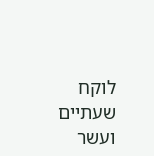לוקח שעתיים ועשר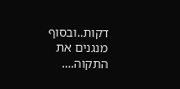דקות..ובסוף מנגנים את התקוה....